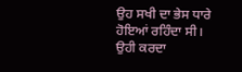ਉਹ ਸਖੀ ਦਾ ਭੇਸ ਧਾਰੇ ਹੋਇਆਂ ਰਹਿੰਦਾ ਸੀ।
ਉਹੀ ਕਰਦਾ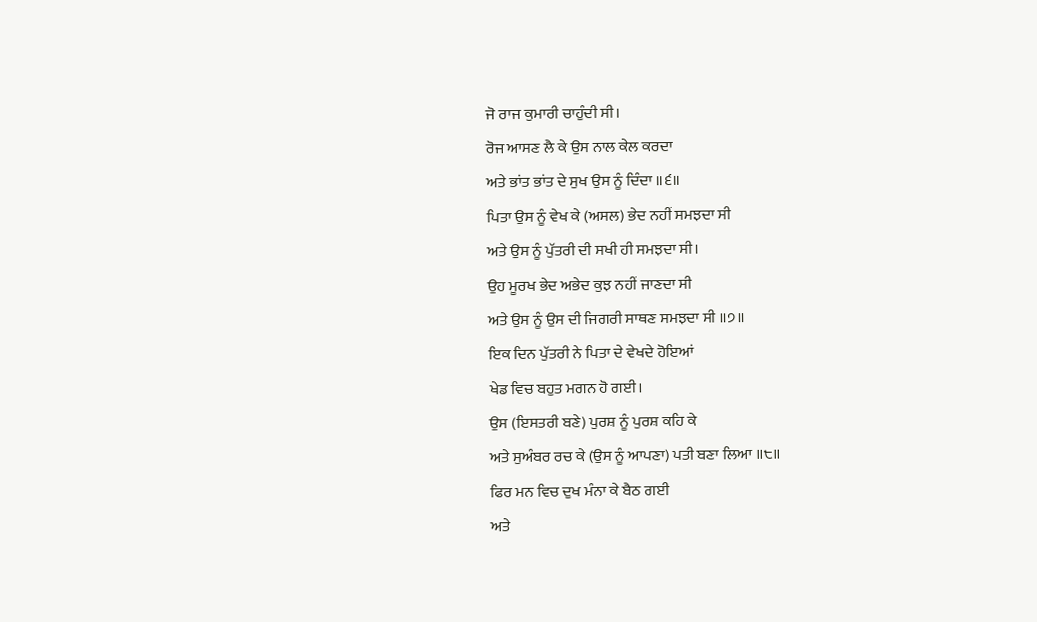ਜੋ ਰਾਜ ਕੁਮਾਰੀ ਚਾਹੁੰਦੀ ਸੀ।
ਰੋਜ ਆਸਣ ਲੈ ਕੇ ਉਸ ਨਾਲ ਕੇਲ ਕਰਦਾ
ਅਤੇ ਭਾਂਤ ਭਾਂਤ ਦੇ ਸੁਖ ਉਸ ਨੂੰ ਦਿੰਦਾ ॥੬॥
ਪਿਤਾ ਉਸ ਨੂੰ ਵੇਖ ਕੇ (ਅਸਲ) ਭੇਦ ਨਹੀਂ ਸਮਝਦਾ ਸੀ
ਅਤੇ ਉਸ ਨੂੰ ਪੁੱਤਰੀ ਦੀ ਸਖੀ ਹੀ ਸਮਝਦਾ ਸੀ।
ਉਹ ਮੂਰਖ ਭੇਦ ਅਭੇਦ ਕੁਝ ਨਹੀਂ ਜਾਣਦਾ ਸੀ
ਅਤੇ ਉਸ ਨੂੰ ਉਸ ਦੀ ਜਿਗਰੀ ਸਾਥਣ ਸਮਝਦਾ ਸੀ ॥੭॥
ਇਕ ਦਿਨ ਪੁੱਤਰੀ ਨੇ ਪਿਤਾ ਦੇ ਵੇਖਦੇ ਹੋਇਆਂ
ਖੇਡ ਵਿਚ ਬਹੁਤ ਮਗਨ ਹੋ ਗਈ।
ਉਸ (ਇਸਤਰੀ ਬਣੇ) ਪੁਰਸ਼ ਨੂੰ ਪੁਰਸ਼ ਕਹਿ ਕੇ
ਅਤੇ ਸੁਅੰਬਰ ਰਚ ਕੇ (ਉਸ ਨੂੰ ਆਪਣਾ) ਪਤੀ ਬਣਾ ਲਿਆ ॥੮॥
ਫਿਰ ਮਨ ਵਿਚ ਦੁਖ ਮੰਨਾ ਕੇ ਬੈਠ ਗਈ
ਅਤੇ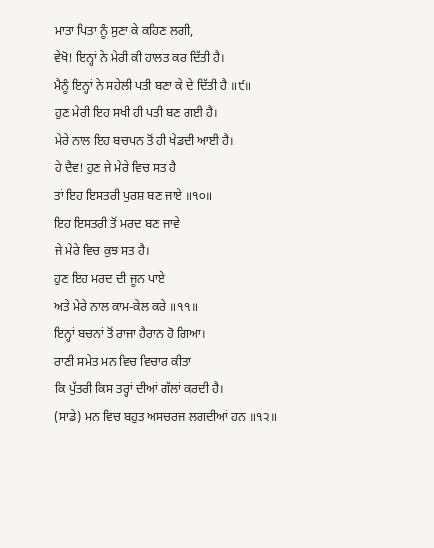ਮਾਤਾ ਪਿਤਾ ਨੂੰ ਸੁਣਾ ਕੇ ਕਹਿਣ ਲਗੀ,
ਵੇਖੋ! ਇਨ੍ਹਾਂ ਨੇ ਮੇਰੀ ਕੀ ਹਾਲਤ ਕਰ ਦਿੱਤੀ ਹੈ।
ਮੈਨੂੰ ਇਨ੍ਹਾਂ ਨੇ ਸਹੇਲੀ ਪਤੀ ਬਣਾ ਕੇ ਦੇ ਦਿੱਤੀ ਹੈ ॥੯॥
ਹੁਣ ਮੇਰੀ ਇਹ ਸਖੀ ਹੀ ਪਤੀ ਬਣ ਗਈ ਹੈ।
ਮੇਰੇ ਨਾਲ ਇਹ ਬਚਪਨ ਤੋਂ ਹੀ ਖੇਡਦੀ ਆਈ ਹੈ।
ਹੇ ਦੈਵ! ਹੁਣ ਜੇ ਮੇਰੇ ਵਿਚ ਸਤ ਹੈ
ਤਾਂ ਇਹ ਇਸਤਰੀ ਪੁਰਸ਼ ਬਣ ਜਾਏ ॥੧੦॥
ਇਹ ਇਸਤਰੀ ਤੋਂ ਮਰਦ ਬਣ ਜਾਵੇ
ਜੇ ਮੇਰੇ ਵਿਚ ਕੁਝ ਸਤ ਹੈ।
ਹੁਣ ਇਹ ਮਰਦ ਦੀ ਜੂਨ ਪਾਏ
ਅਤੇ ਮੇਰੇ ਨਾਲ ਕਾਮ-ਕੇਲ ਕਰੇ ॥੧੧॥
ਇਨ੍ਹਾਂ ਬਚਨਾਂ ਤੋਂ ਰਾਜਾ ਹੈਰਾਨ ਹੋ ਗਿਆ।
ਰਾਣੀ ਸਮੇਤ ਮਨ ਵਿਚ ਵਿਚਾਰ ਕੀਤਾ
ਕਿ ਪੁੱਤਰੀ ਕਿਸ ਤਰ੍ਹਾਂ ਦੀਆਂ ਗੱਲਾਂ ਕਰਦੀ ਹੈ।
(ਸਾਡੇ) ਮਨ ਵਿਚ ਬਹੁਤ ਅਸਚਰਜ ਲਗਦੀਆਂ ਹਨ ॥੧੨॥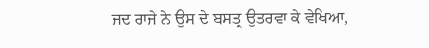ਜਦ ਰਾਜੇ ਨੇ ਉਸ ਦੇ ਬਸਤ੍ਰ ਉਤਰਵਾ ਕੇ ਵੇਖਿਆ,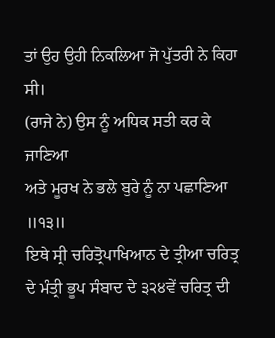ਤਾਂ ਉਹ ਉਹੀ ਨਿਕਲਿਆ ਜੋ ਪੁੱਤਰੀ ਨੇ ਕਿਹਾ ਸੀ।
(ਰਾਜੇ ਨੇ) ਉਸ ਨੂੰ ਅਧਿਕ ਸਤੀ ਕਰ ਕੇ ਜਾਣਿਆ
ਅਤੇ ਮੂਰਖ ਨੇ ਭਲੇ ਬੁਰੇ ਨੂੰ ਨਾ ਪਛਾਣਿਆ ॥੧੩॥
ਇਥੇ ਸ੍ਰੀ ਚਰਿਤ੍ਰੋਪਾਖਿਆਨ ਦੇ ਤ੍ਰੀਆ ਚਰਿਤ੍ਰ ਦੇ ਮੰਤ੍ਰੀ ਭੂਪ ਸੰਬਾਦ ਦੇ ੩੨੪ਵੇਂ ਚਰਿਤ੍ਰ ਦੀ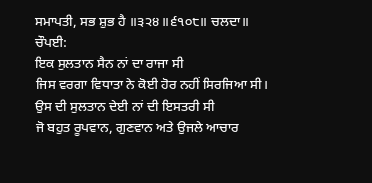ਸਮਾਪਤੀ, ਸਭ ਸ਼ੁਭ ਹੈ ॥੩੨੪॥੬੧੦੮॥ ਚਲਦਾ॥
ਚੌਪਈ:
ਇਕ ਸੁਲਤਾਨ ਸੈਨ ਨਾਂ ਦਾ ਰਾਜਾ ਸੀ
ਜਿਸ ਵਰਗਾ ਵਿਧਾਤਾ ਨੇ ਕੋਈ ਹੋਰ ਨਹੀਂ ਸਿਰਜਿਆ ਸੀ।
ਉਸ ਦੀ ਸੁਲਤਾਨ ਦੇਈ ਨਾਂ ਦੀ ਇਸਤਰੀ ਸੀ
ਜੋ ਬਹੁਤ ਰੂਪਵਾਨ, ਗੁਣਵਾਨ ਅਤੇ ਉਜਲੇ ਆਚਾਰ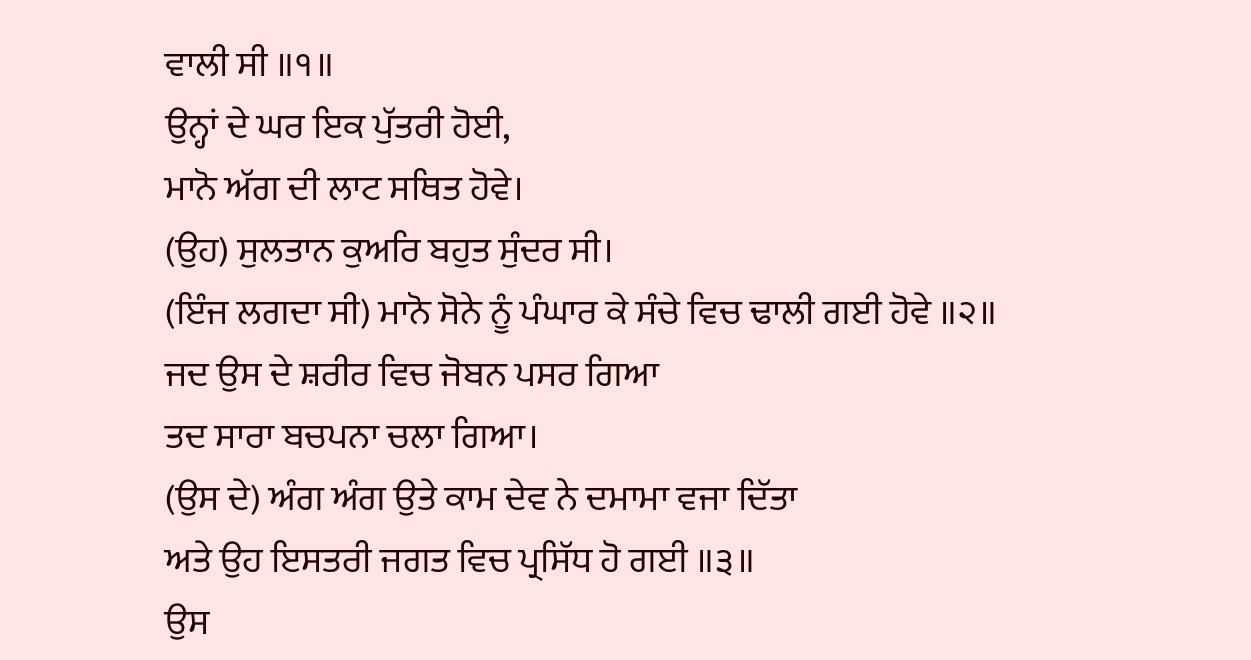ਵਾਲੀ ਸੀ ॥੧॥
ਉਨ੍ਹਾਂ ਦੇ ਘਰ ਇਕ ਪੁੱਤਰੀ ਹੋਈ,
ਮਾਨੋ ਅੱਗ ਦੀ ਲਾਟ ਸਥਿਤ ਹੋਵੇ।
(ਉਹ) ਸੁਲਤਾਨ ਕੁਅਰਿ ਬਹੁਤ ਸੁੰਦਰ ਸੀ।
(ਇੰਜ ਲਗਦਾ ਸੀ) ਮਾਨੋ ਸੋਨੇ ਨੂੰ ਪੰਘਾਰ ਕੇ ਸੰਚੇ ਵਿਚ ਢਾਲੀ ਗਈ ਹੋਵੇ ॥੨॥
ਜਦ ਉਸ ਦੇ ਸ਼ਰੀਰ ਵਿਚ ਜੋਬਨ ਪਸਰ ਗਿਆ
ਤਦ ਸਾਰਾ ਬਚਪਨਾ ਚਲਾ ਗਿਆ।
(ਉਸ ਦੇ) ਅੰਗ ਅੰਗ ਉਤੇ ਕਾਮ ਦੇਵ ਨੇ ਦਮਾਮਾ ਵਜਾ ਦਿੱਤਾ
ਅਤੇ ਉਹ ਇਸਤਰੀ ਜਗਤ ਵਿਚ ਪ੍ਰਸਿੱਧ ਹੋ ਗਈ ॥੩॥
ਉਸ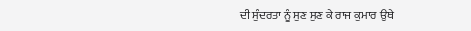ਦੀ ਸੁੰਦਰਤਾ ਨੂੰ ਸੁਣ ਸੁਣ ਕੇ ਰਾਜ ਕੁਮਾਰ ਉਥੇ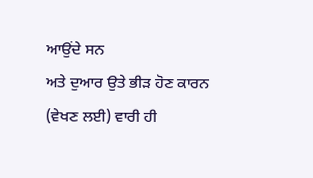ਆਉਂਦੇ ਸਨ
ਅਤੇ ਦੁਆਰ ਉਤੇ ਭੀੜ ਹੋਣ ਕਾਰਨ (ਵੇਖਣ ਲਈ) ਵਾਰੀ ਹੀ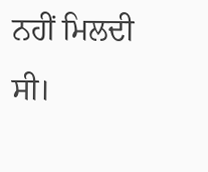ਨਹੀਂ ਮਿਲਦੀ ਸੀ।